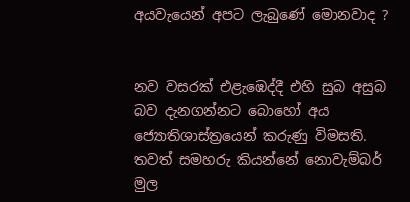අයවැයෙන් අපට ලැබුණේ මොනවාද ?


නව වසරක් එළැඹෙද්දී එහි සුබ අසුබ බව දැනගන්නට බොහෝ අය ජ්‍යොතිශාස්ත්‍රයෙන් කරුණු විමසති. තවත් සමහරු කියන්නේ නොවැම්බර් මුල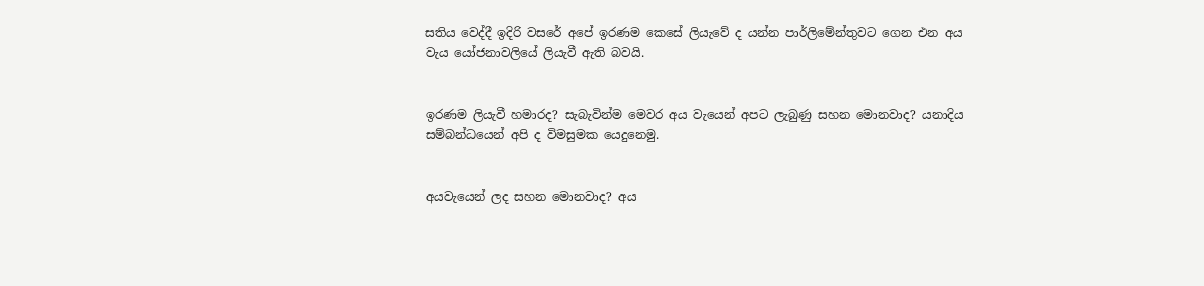සතිය වෙද්දී ඉදිරි වසරේ අපේ ඉරණම කෙසේ ලියැවේ ද යන්න පාර්ලිමේන්තුවට ගෙන එන අය වැය යෝජනාවලියේ ලියැවී ඇති බවයි.


ඉරණම ලියැවී හමාරද? සැබැවින්ම මෙවර අය වැයෙන් අපට ලැබුණු සහන මොනවාද? යනාදිය සම්බන්ධයෙන් අපි ද විමසුමක යෙදුනෙමු.


අයවැයෙන් ලද සහන මොනවාද? අය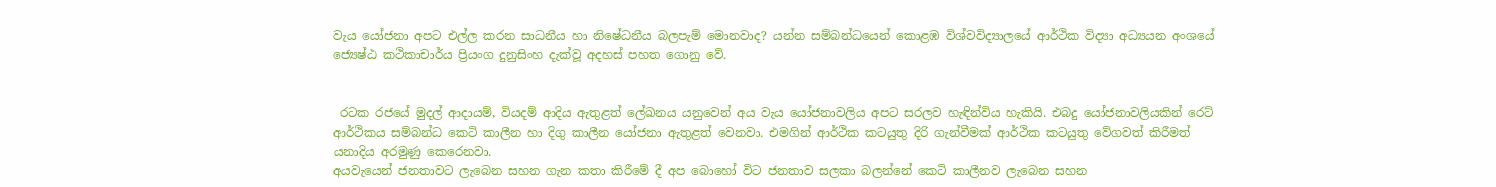වැය යෝජනා අපට එල්ල කරන සාධනීය හා නිෂේධනීය බලපැම් මොනවාද? යන්න සම්බන්ධයෙන් කොළඹ විශ්වවිද්‍යාලයේ ආර්ථික විද්‍යා අධ්‍යයන අංශයේ ජ්‍යෙෂ්ඨ කථිකාචාර්ය ප්‍රියංග දුනුසිංහ දැක්වූ අදහස් පහත ගොනු වේ.


 රටක රජයේ මුදල් ආදායම්, වියදම් ආදිය ඇතුළත් ලේඛනය යනුවෙන් අය වැය යෝජනාවලිය අපට සරලව හැඳින්විය හැකියි. එබදු යෝජනාවලියකින් රෙට් ආර්ථිකය සම්බන්ධ කෙටි කාලීන හා දිගු කාලීන යෝජනා ඇතුළත් වෙනවා. එමගින් ආර්ථික කටයුතු දිරි ගැන්වීමක් ආර්ථික කටයුතු වේගවත් කිරීමත් යනාදිය අරමුණු කෙරෙනවා.
අයවැයෙන් ජනතාවට ලැබෙන සහන ගැන කතා කිරීමේ දී අප බොහෝ විට ජනතාව සලකා බලන්නේ කෙටි කාලීනව ලැබෙන සහන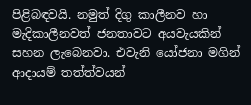පිළිබඳවයි. නමුත් දිගු කාලීනව හා මැදිකාලීනවත් ජනතාවට අයවැයකින් සහන ලැබෙනවා. එවැනි යෝජනා මගින් ආදායම් තත්ත්වයන්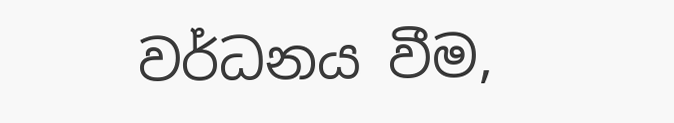වර්ධනය වීම,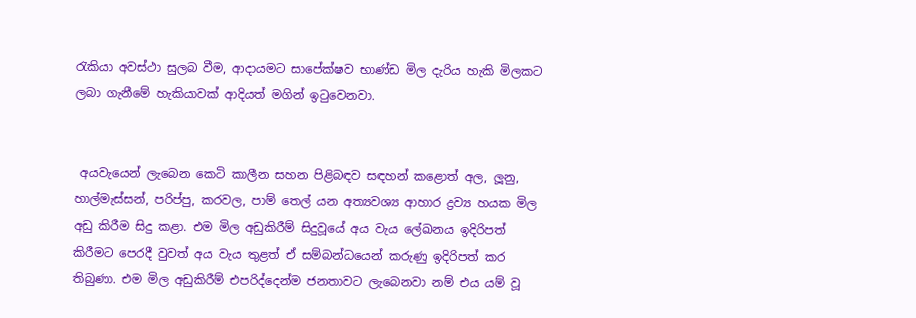රැකියා අවස්ථා සුලබ වීම, ආදායමට සාපේක්ෂව භාණ්ඩ මිල දැරිය හැකි මිලකට ලබා ගැනීමේ හැකියාවක් ආදියත් මගින් ඉටුවෙනවා.


 අයවැයෙන් ලැබෙන කෙටි කාලීන සහන පිළිබඳව සඳහන් කළොත් අල, ලූනු, හාල්මැස්සන්, පරිප්පු, කරවල, පාම් තෙල් යන අත්‍යවශ්‍ය ආහාර ද්‍රව්‍ය හයක මිල අඩු කිරීම සිදු කළා. එම මිල අඩුකිරීම් සිදුවූයේ අය වැය ලේඛනය ඉදිරිපත් කිරීමට පෙරදී වුවත් අය වැය තුළත් ඒ සම්බන්ධයෙන් කරුණු ඉදිරිපත් කර තිබුණා. එම මිල අඩුකිරීම් එපරිද්දෙන්ම ජනතාවට ලැබෙනවා නම් එය යම් වූ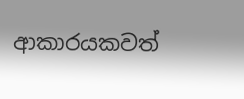ආකාරයකවත්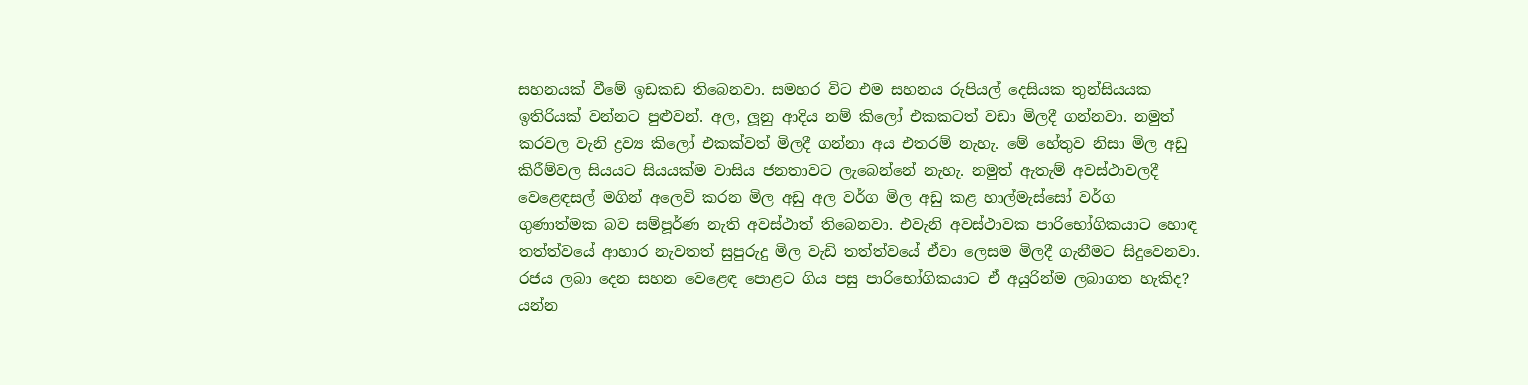සහනයක් වීමේ ඉඩකඩ තිබෙනවා. සමහර විට එම සහනය රුපියල් දෙසියක තුන්සියයක ඉතිරියක් වන්නට පුළුවන්. අල, ලූනු ආදිය නම් කිලෝ එකකටත් වඩා මිලදී ගන්නවා. නමුත් කරවල වැනි ද්‍රව්‍ය කිලෝ එකක්වත් මිලදී ගන්නා අය එතරම් නැහැ. මේ හේතුව නිසා මිල අඩු කිරීම්වල සියයට සියයක්ම වාසිය ජනතාවට ලැබෙන්නේ නැහැ. නමුත් ඇතැම් අවස්ථාවලදී වෙළෙඳසල් මගින් අලෙවි කරන මිල අඩු අල වර්ග මිල අඩු කළ හාල්මැස්සෝ වර්ග ගුණාත්මක බව සම්පූර්ණ නැති අවස්ථාත් තිබෙනවා. එවැනි අවස්ථාවක පාරිභෝගිකයාට හොඳ තත්ත්වයේ ආහාර නැවතත් සුපුරුදු මිල වැඩි තත්ත්වයේ ඒවා ලෙසම මිලදී ගැනීමට සිදුවෙනවා. රජය ලබා දෙන සහන වෙළෙඳ පොළට ගිය පසු පාරිභෝගිකයාට ඒ අයුරින්ම ලබාගත හැකිද? යන්න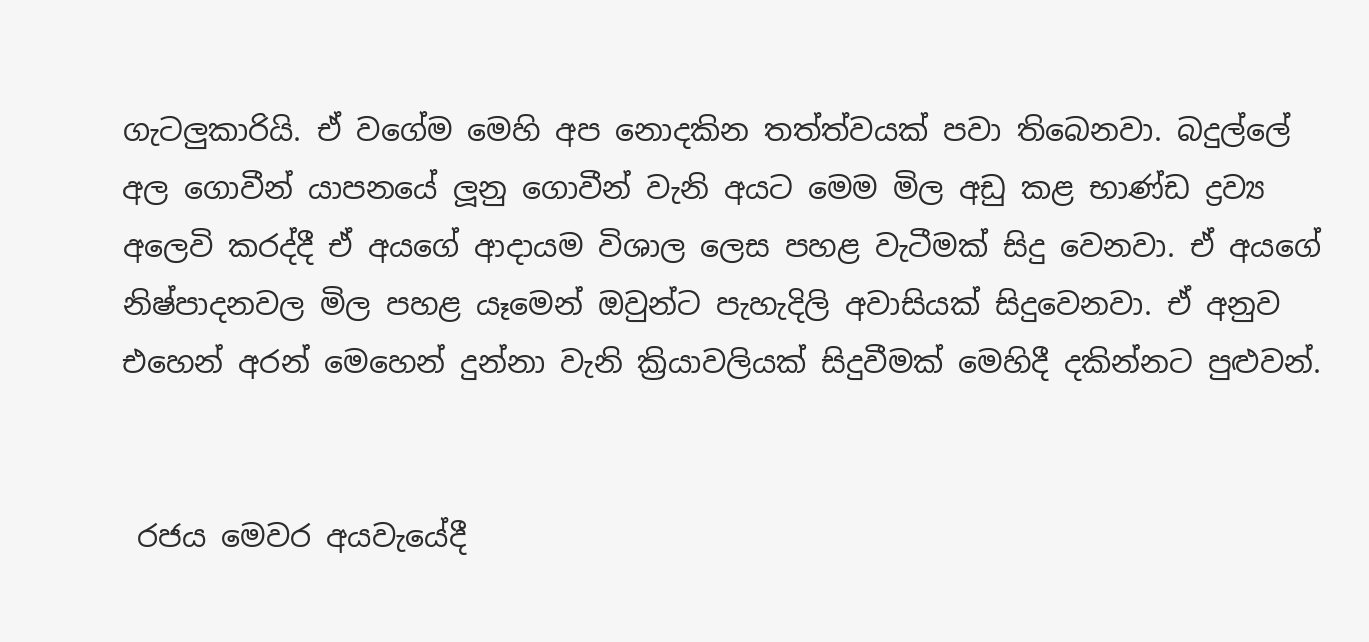ගැටලුකාරියි. ඒ වගේම මෙහි අප නොදකින තත්ත්වයක් පවා තිබෙනවා. බදුල්ලේ අල ගොවීන් යාපනයේ ලූනු ගොවීන් වැනි අයට මෙම මිල අඩු කළ භාණ්ඩ ද්‍රව්‍ය අලෙවි කරද්දී ඒ අයගේ ආදායම විශාල ලෙස පහළ වැටීමක් සිදු වෙනවා. ඒ අයගේ නිෂ්පාදනවල මිල පහළ යෑමෙන් ඔවුන්ට පැහැදිලි අවාසියක් සිදුවෙනවා. ඒ අනුව එහෙන් අරන් මෙහෙන් දුන්නා වැනි ක්‍රියාවලියක් සිදුවීමක් මෙහිදී දකින්නට පුළුවන්.


 රජය මෙවර අයවැයේදී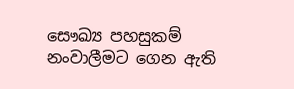සෞඛ්‍ය පහසුකම් නංවාලීමට ගෙන ඇති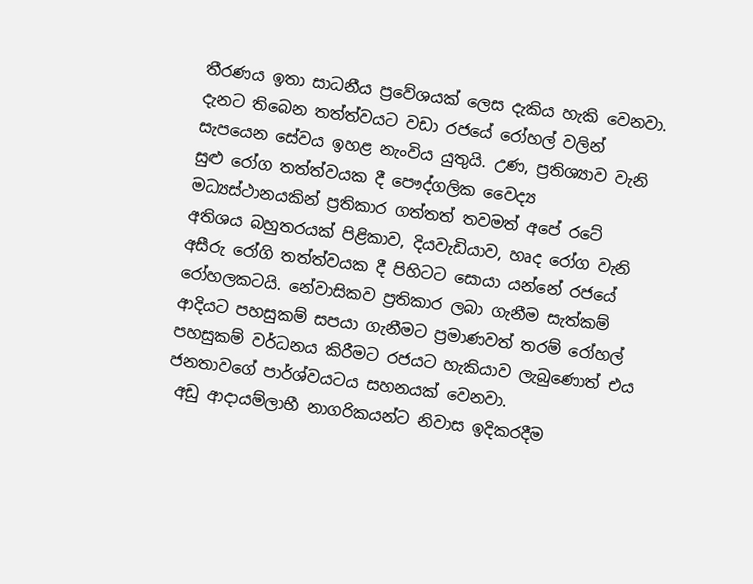තීරණය ඉතා සාධනීය ප්‍රවේශයක් ලෙස දැකිය හැකි වෙනවා. දැනට තිබෙන තත්ත්වයට වඩා රජයේ රෝහල් වලින් සැපයෙන සේවය ඉහළ නැංවිය යුතුයි. උණ, ප්‍රතිශ්‍යාව වැනි සුළු රෝග තත්ත්වයක දී පෞද්ගලික වෛද්‍ය මධ්‍යස්ථානයකින් ප්‍රතිකාර ගත්තත් තවමත් අපේ රටේ අතිශය බහුතරයක් පිළිකාව, දියවැඩියාව, හෘද රෝග වැනි අසීරු රෝගි තත්ත්වයක දී පිහිටට සොයා යන්නේ රජයේ රෝහලකටයි. නේවාසිකව ප්‍රතිකාර ලබා ගැනීම සැත්කම් ආදියට පහසුකම් සපයා ගැනීමට ප්‍රමාණවත් තරම් රෝහල් පහසුකම් වර්ධනය කිරීමට රජයට හැකියාව ලැබුණොත් එය ජනතාවගේ පාර්ශ්වයටය සහනයක් වෙනවා.
 අඩු ආදායම්ලාභී නාගරිකයන්ට නිවාස ඉදිකරදීම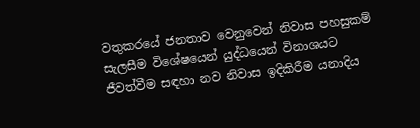වතුකරයේ ජනතාව වෙනුවෙන් නිවාස පහසුකම් සැලසීම විශේෂයෙන් යුද්ධයෙන් විනාශයට ජීවත්වීම සඳහා නව නිවාස ඉදිකිරීම යනාදිය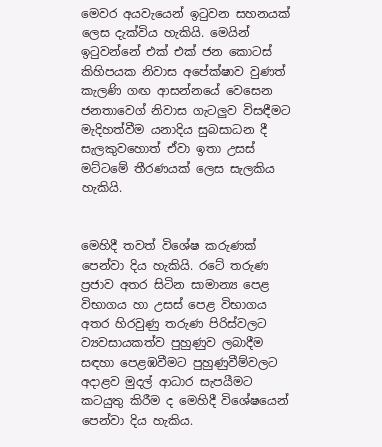මෙවර අයවැයෙන් ඉටුවන සහනයක් ලෙස දැක්විය හැකියි. මෙයින් ඉටුවන්නේ එක් එක් ජන කොටස් කිහිපයක නිවාස අපේක්ෂාව වුණත් කැලණි ගඟ ආසන්නයේ වෙසෙන ජනතාවෙග් නිවාස ගැටලුව විසඳීමට මැදිහත්වීම යනාදිය සුබසාධන දී සැලකුවහොත් ඒවා ඉතා උසස් මට්ටමේ තීරණයක් ලෙස සැලකිය හැකියි.


මෙහිදී තවත් විශේෂ කරුණක් පෙන්වා දිය හැකියි. රටේ තරුණ ප්‍රජාව අතර සිටින සාමාන්‍ය පෙළ විභාගය හා උසස් පෙළ විභාගය අතර හිරවුණු තරුණ පිරිස්වලට ව්‍යවසායකත්ව පුහුණුව ලබාදීම සඳහා පෙළඹවීමට පුහුණුවීම්වලට අදාළව මුදල් ආධාර සැපයීමට කටයුතු කිරීම ද මෙහිදී විශේෂයෙන් පෙන්වා දිය හැකිය.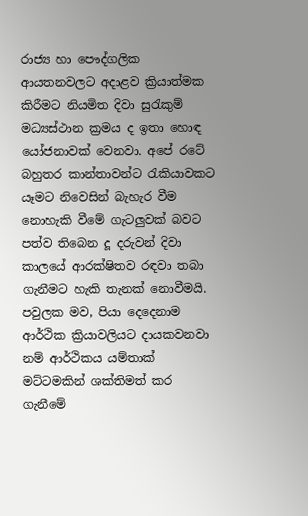රාජ්‍ය හා පෞද්ගලික ආයතනවලට අදාළව ක්‍රියාත්මක කිරීමට නියමිත දිවා සුරැකුම් මධ්‍යස්ථාන ක්‍රමය ද ඉතා හොඳ යෝජනාවක් වෙනවා. අපේ රටේ බහුතර කාන්තාවන්ට රැකියාවකට යෑමට නිවෙසින් බැහැර වීම නොහැකි වීමේ ගැටලුවක් බවට පත්ව තිබෙන දූ දරුවන් දිවා කාලයේ ආරක්ෂිතව රඳවා තබා ගැනීමට හැකි තැනක් නොවීමයි. පවුලක මව, පියා දෙදෙනාම ආර්ථික ක්‍රියාවලියට දායකවනවා නම් ආර්ථිකය යම්තාක් මට්ටමකින් ශක්තිමත් කර ගැනීමේ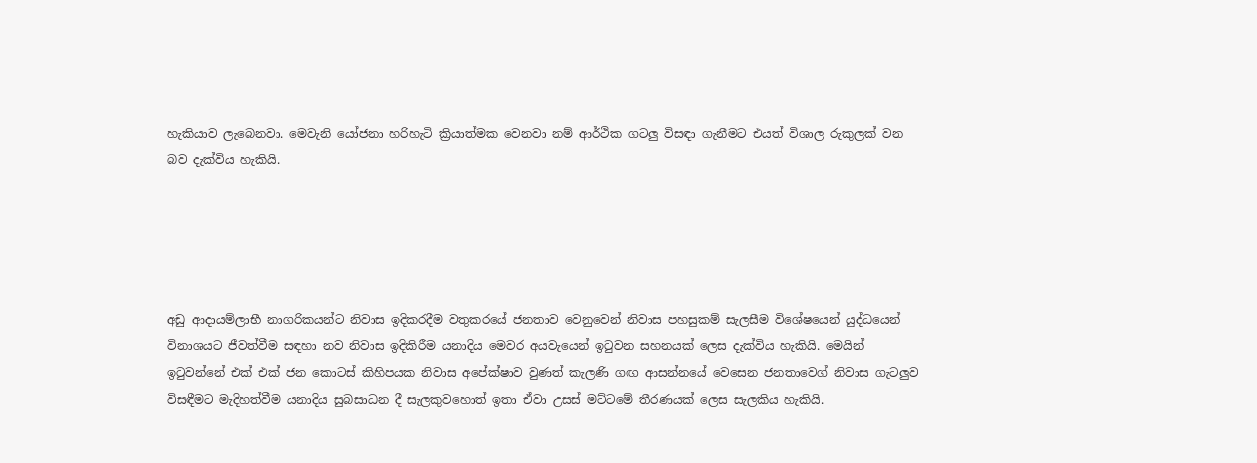හැකියාව ලැබෙනවා. මෙවැනි යෝජනා හරිහැටි ක්‍රියාත්මක වෙනවා නම් ආර්ථික ගටලු විසඳා ගැනීමට එයත් විශාල රුකුලක් වන බව දැක්විය හැකියි.





අඩු ආදායම්ලාභී නාගරිකයන්ට නිවාස ඉදිකරදීම වතුකරයේ ජනතාව වෙනුවෙන් නිවාස පහසුකම් සැලසීම විශේෂයෙන් යුද්ධයෙන් විනාශයට ජීවත්වීම සඳහා නව නිවාස ඉදිකිරීම යනාදිය මෙවර අයවැයෙන් ඉටුවන සහනයක් ලෙස දැක්විය හැකියි. මෙයින් ඉටුවන්නේ එක් එක් ජන කොටස් කිහිපයක නිවාස අපේක්ෂාව වුණත් කැලණි ගඟ ආසන්නයේ වෙසෙන ජනතාවෙග් නිවාස ගැටලුව විසඳීමට මැදිහත්වීම යනාදිය සුබසාධන දී සැලකුවහොත් ඉතා ඒවා උසස් මට්ටමේ තීරණයක් ලෙස සැලකිය හැකියි.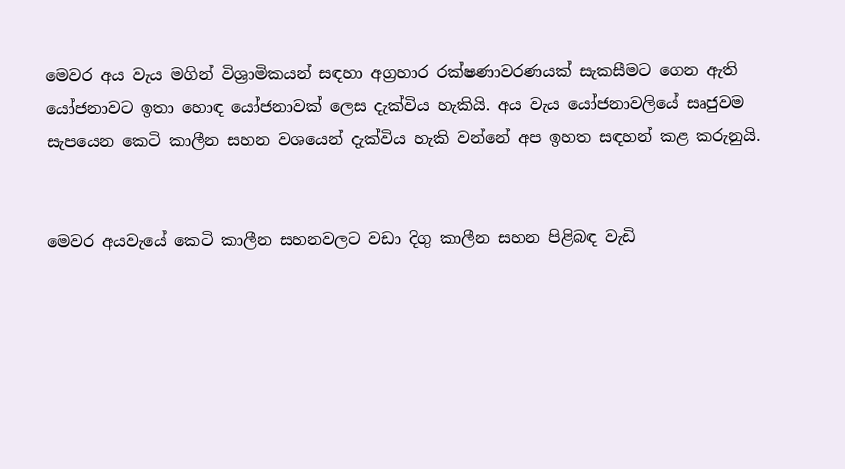මෙවර අය වැය මගින් විශ්‍රාමිකයන් සඳහා අග්‍රහාර රක්ෂණාවරණයක් සැකසීමට ගෙන ඇති යෝජනාවට ඉතා හොඳ යෝජනාවක් ලෙස දැක්විය හැකියි. අය වැය යෝජනාවලියේ සෘජුවම සැපයෙන කෙටි කාලීන සහන වශයෙන් දැක්විය හැකි වන්නේ අප ඉහත සඳහන් කළ කරුනුයි.


මෙවර අයවැයේ කෙටි කාලීන සහනවලට වඩා දිගු කාලීන සහන පිළිබඳ වැඩි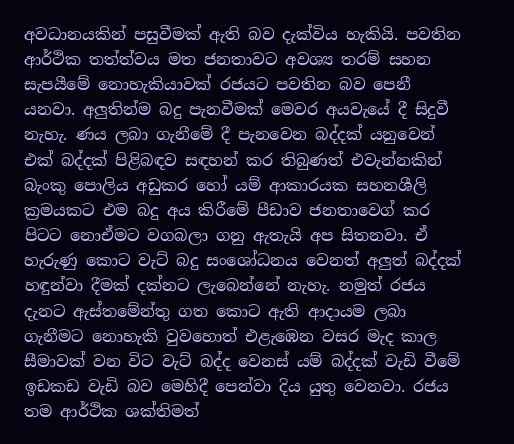අවධානයකින් පසුවීමක් ඇති බව දැක්විය හැකියි. පවතින ආර්ථික තත්ත්වය මත ජනතාවට අවශ්‍ය තරම් සහන සැපයීමේ නොහැකියාවක් රජයට පවතින බව පෙනී යනවා. අලුතින්ම බදු පැනවීමක් මෙවර අයවැයේ දී සිදුවී නැහැ. ණය ලබා ගැනීමේ දී පැනවෙන බද්දක් යනුවෙන් එක් බද්දක් පිළිබඳව සඳහන් කර තිබුණත් එවැන්නකින් බැංකු පොලිය අඩුකර හෝ යම් ආකාරයක සහනශීලි ක්‍රමයකට එම බදු අය කිරීමේ පීඩාව ජනතාවෙග් කර පිටට නොඒමට වගබලා ගනු ඇතැයි අප සිතනවා. ඒ හැරුණු කොට වැට් බදු සංශෝධනය වෙනත් අලුත් බද්දක් හඳුන්වා දීමක් දක්නට ලැබෙන්නේ නැහැ. නමුත් රජය දැනට ඇස්තමේන්තු ගත කොට ඇති ආදායම ලබා ගැනීමට නොහැකි වුවහොත් එළැඹෙන වසර මැද කාල සීමාවක් වන විට වැට් බද්ද වෙනස් යම් බද්දක් වැඩි වීමේ ඉඩකඩ වැඩි බව මෙහිදී පෙන්වා දිය යුතු වෙනවා. රජය තම ආර්ථික ශක්තිමත්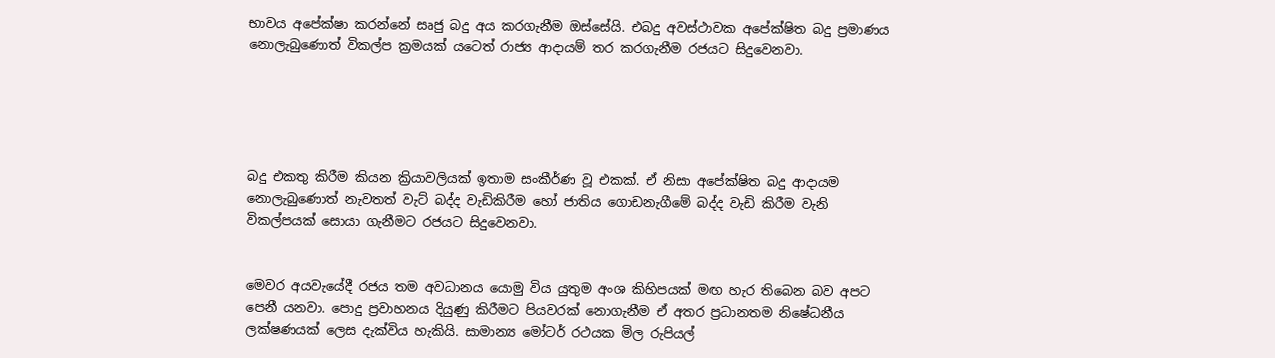භාවය අපේක්ෂා කරන්නේ සෘජු බදු අය කරගැනීම ඔස්සේයි. එබදු අවස්ථාවක අපේක්ෂිත බදු ප්‍රමාණය නොලැබුණොත් විකල්ප ක්‍රමයක් යටෙත් රාජ්‍ය ආදායම් තර කරගැනීම රජයට සිදුවෙනවා.





බදු එකතු කිරීම කියන ක්‍රියාවලියක් ඉතාම සංකීර්ණ වූ එකක්. ඒ නිසා අපේක්ෂිත බදු ආදායම නොලැබුණොත් නැවතත් වැට් බද්ද වැඩිකිරීම හෝ ජාතිය ගොඩනැගීමේ බද්ද වැඩි කිරීම වැනි විකල්පයක් සොයා ගැනීමට රජයට සිදුවෙනවා.


මෙවර අයවැයේදී රජය තම අවධානය යොමු විය යුතුම අංශ කිහිපයක් මඟ හැර තිබෙන බව අපට පෙනී යනවා. පොදු ප්‍රවාහනය දියුණු කිරීමට පියවරක් නොගැනීම ඒ අතර ප්‍රධානතම නිෂේධනීය ලක්ෂණයක් ලෙස දැක්විය හැකියි. සාමාන්‍ය මෝටර් රථයක මිල රුපියල්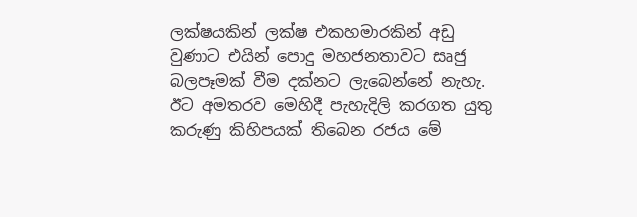ලක්ෂයකින් ලක්ෂ එකහමාරකින් අඩු වුණාට එයින් පොදු මහජනතාවට සෘජු බලපෑමක් වීම දක්නට ලැබෙන්නේ නැහැ. ඊට අමතරව මෙහිදී පැහැදිලි කරගත යුතු කරුණු කිහිපයක් තිබෙන රජය මේ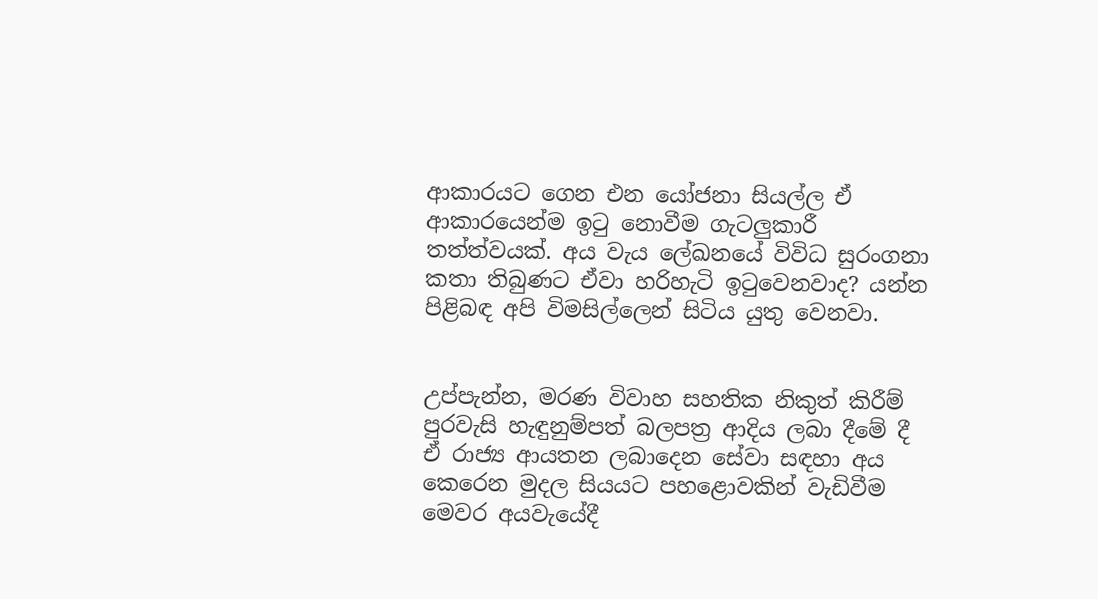ආකාරයට ගෙන එන යෝජනා සියල්ල ඒ ආකාරයෙන්ම ඉටු නොවීම ගැටලුකාරී තත්ත්වයක්. අය වැය ලේඛනයේ විවිධ සුරංගනා කතා තිබුණට ඒවා හරිහැටි ඉටුවෙනවාද? යන්න පිළිබඳ අපි විමසිල්ලෙන් සිටිය යුතු වෙනවා.


උප්පැන්න, මරණ විවාහ සහතික නිකුත් කිරීම් පුරවැසි හැඳුනුම්පත් බලපත්‍ර ආදිය ලබා දීමේ දී ඒ රාජ්‍ය ආයතන ලබාදෙන සේවා සඳහා අය කෙරෙන මුදල සියයට පහළොවකින් වැඩිවීම මෙවර අයවැයේදී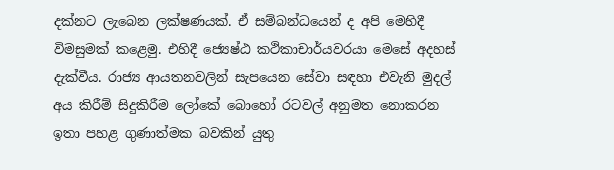දක්නට ලැබෙන ලක්ෂණයක්. ඒ සම්බන්ධයෙන් ද අපි මෙහිදී විමසුමක් කළෙමු. එහිදී ජ්‍යෙෂ්ඨ කථිකාචාර්යවරයා මෙසේ අදහස් දැක්වීය. රාජ්‍ය ආයතනවලින් සැපයෙන සේවා සඳහා එවැනි මුදල් අය කිරීම් සිදුකිරීම ලෝකේ බොහෝ රටවල් අනුමත නොකරන ඉතා පහළ ගුණාත්මක බවකින් යුතු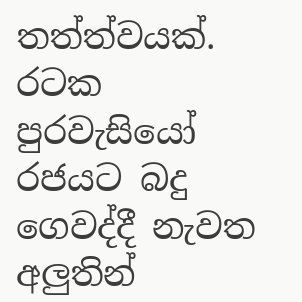තත්ත්වයක්. රටක පුරවැසියෝ රජයට බදු ගෙවද්දී නැවත අලුතින්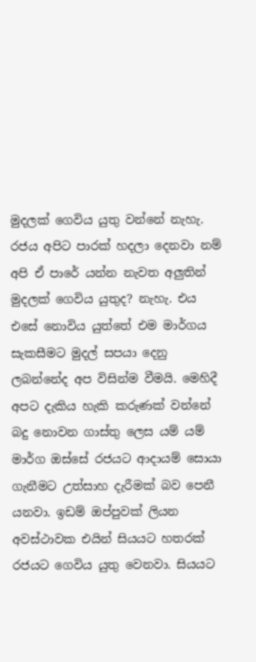මුදලක් ගෙවිය යුතු වන්නේ නැහැ. රජය අපිට පාරක් හදලා දෙනවා නම් අපි ඒ පාරේ යන්න නැවත අලුතින් මුදලක් ගෙවිය යුතුද? නැහැ. එය එසේ නොවිය යුත්තේ එම මාර්ගය සැකසීමට මුදල් සපයා දෙනු ලබන්නේද අප විසින්ම වීමයි. මෙහිදී අපට දැකිය හැකි කරුණක් වන්නේ බදු නොවන ගාස්තු ලෙස යම් යම් මාර්ග ඔස්සේ රජයට ආදායම් සොයා ගැනීමට උත්සාහ දැරීමක් බව පෙනී යනවා. ඉඩම් ඔප්පුවක් ලියන අවස්ථාවක එයින් සියයට හතරක් රජයට ගෙවිය යුතු වෙනවා. සියයට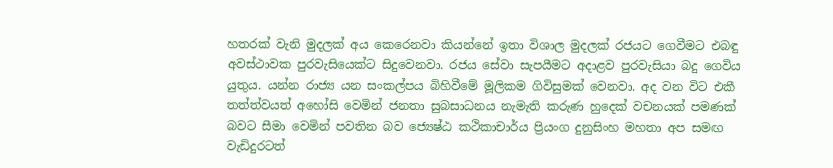හතරක් වැනි මුදලක් අය කෙරෙනවා කියන්නේ ඉතා විශාල මුදලක් රජයට ගෙවීමට එබඳු අවස්ථාවක පුරවැසියෙක්ට සිදුවෙනවා. රජය සේවා සැපයීමට අදාළව පුරවැසියා බදු ගෙවිය යුතුය. යන්න රාජ්‍ය යන සංකල්පය බිහිවීමේ මූලිකම ගිවිසුමක් වෙනවා. අද වන විට එකී තත්ත්වයත් අහෝසි වෙමින් ජනතා සුබසාධනය නැමැති කරුණ හුදෙක් වචනයක් පමණක් බවට සීමා වෙමින් පවතින බව ජ්‍යෙෂ්ඨ කථිකාචාර්ය ප්‍රියංග දුනුසිංහ මහතා අප සමඟ වැඩිදුරටත්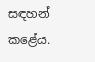සඳහන් කළේය.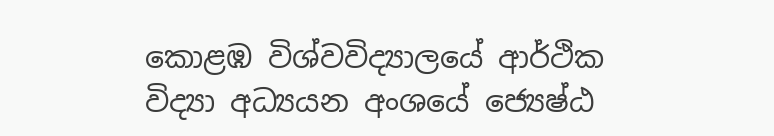කොළඹ විශ්වවිද්‍යාලයේ ආර්ථික විද්‍යා අධ්‍යයන අංශයේ ජ්‍යෙෂ්ඨ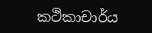කථිකාචාර්ය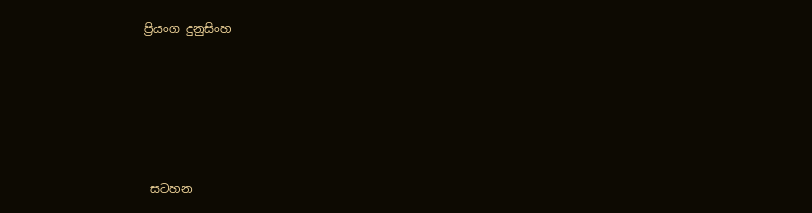ප්‍රියංග දුනුසිංහ





 සටහන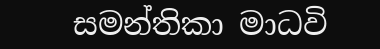සමන්තිකා මාධවි